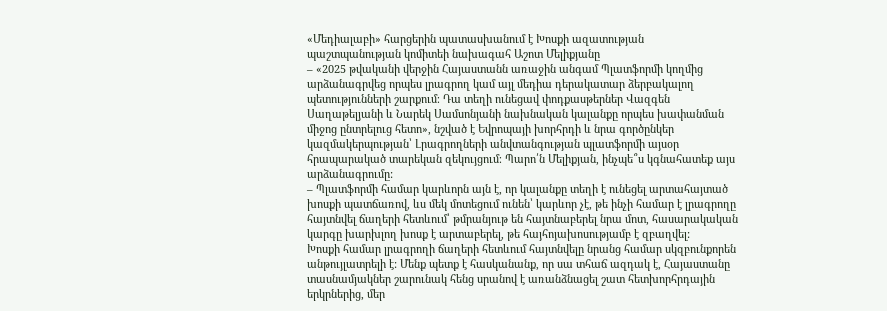«Մեդիալաբի» հարցերին պատասխանում է Խոսքի ազատության պաշտպանության կոմիտեի նախագահ Աշոտ Մելիքյանը
– «2025 թվականի վերջին Հայաստանն առաջին անգամ Պլատֆորմի կողմից արձանագրվեց որպես լրագրող կամ այլ մեդիա դերակատար ձերբակալող պետությունների շարքում։ Դա տեղի ունեցավ փոդքասթերներ Վազգեն Սաղաթելյանի և Նարեկ Սամսոնյանի նախնական կալանքը որպես խափանման միջոց ընտրելուց հետո», նշված է Եվրոպայի խորհրդի և նրա գործընկեր կազմակերպության՝ Լրագրողների անվտանգության պլատֆորմի այսօր հրապարակած տարեկան զեկույցում։ Պարո՛ն Մելիքյան, ինչպե՞ս կգնահատեք այս արձանագրումը:
– Պլատֆորմի համար կարևորն այն է, որ կալանքը տեղի է ունեցել արտահայտած խոսքի պատճառով, ևս մեկ մոտեցում ունեն՝ կարևոր չէ, թե ինչի համար է լրագրողը հայտնվել ճաղերի հետևում՝ թմրանյութ են հայտնաբերել նրա մոտ, հասարակական կարգը խարխլող խոսք է արտաբերել, թե հայհոյախոսությամբ է զբաղվել:
Խոսքի համար լրագրողի ճաղերի հետևում հայտնվելը նրանց համար սկզբունքորեն անթույլատրելի է: Մենք պետք է հասկանանք, որ սա տհաճ ազդակ է, Հայաստանը տասնամյակներ շարունակ հենց սրանով է առանձնացել շատ հետխորհրդային երկրներից, մեր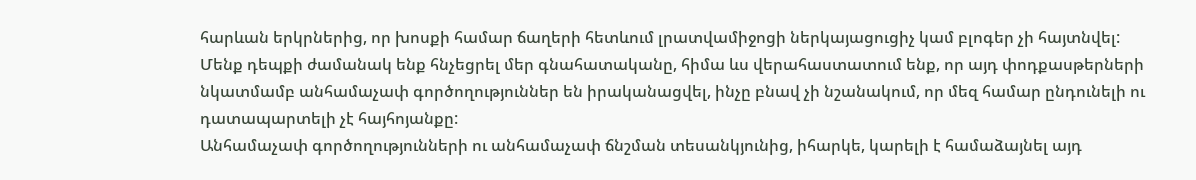հարևան երկրներից, որ խոսքի համար ճաղերի հետևում լրատվամիջոցի ներկայացուցիչ կամ բլոգեր չի հայտնվել:
Մենք դեպքի ժամանակ ենք հնչեցրել մեր գնահատականը, հիմա ևս վերահաստատում ենք, որ այդ փոդքասթերների նկատմամբ անհամաչափ գործողություններ են իրականացվել, ինչը բնավ չի նշանակում, որ մեզ համար ընդունելի ու դատապարտելի չէ հայհոյանքը:
Անհամաչափ գործողությունների ու անհամաչափ ճնշման տեսանկյունից, իհարկե, կարելի է համաձայնել այդ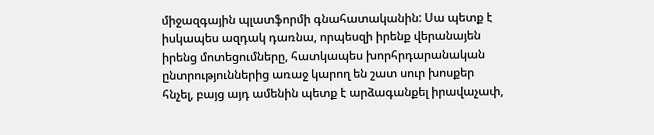միջազգային պլատֆորմի գնահատականին: Սա պետք է իսկապես ազդակ դառնա, որպեսզի իրենք վերանայեն իրենց մոտեցումները, հատկապես խորհրդարանական ընտրություններից առաջ կարող են շատ սուր խոսքեր հնչել, բայց այդ ամենին պետք է արձագանքել իրավաչափ,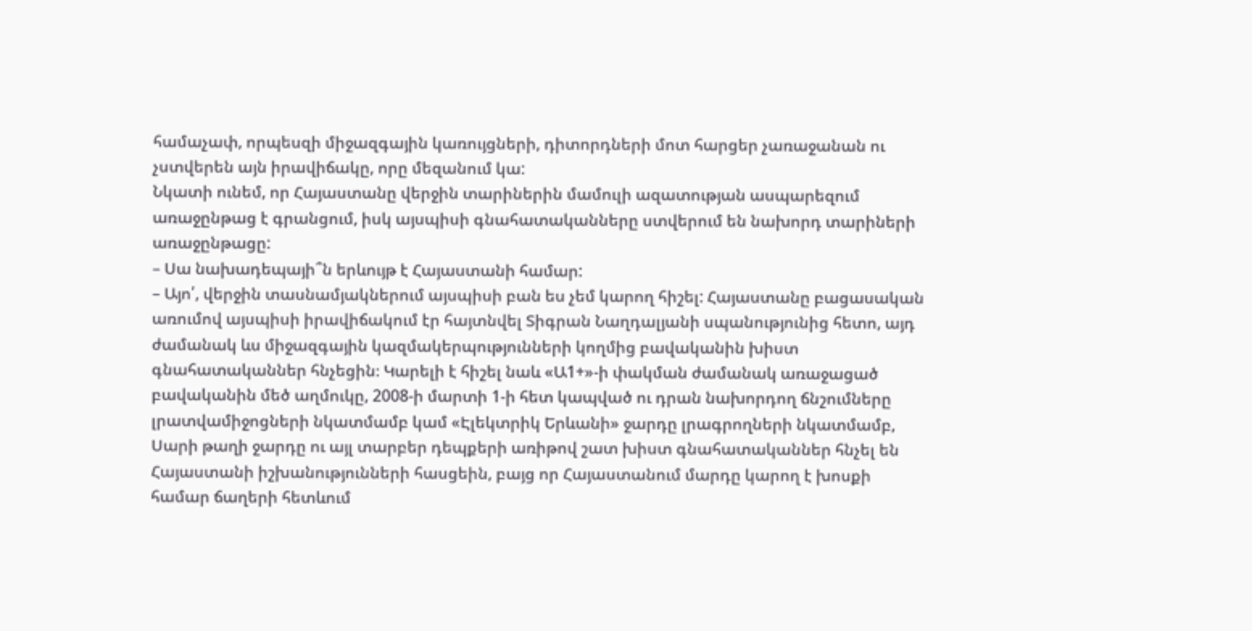համաչափ, որպեսզի միջազգային կառույցների, դիտորդների մոտ հարցեր չառաջանան ու չստվերեն այն իրավիճակը, որը մեզանում կա:
Նկատի ունեմ, որ Հայաստանը վերջին տարիներին մամուլի ազատության ասպարեզում առաջընթաց է գրանցում, իսկ այսպիսի գնահատականները ստվերում են նախորդ տարիների առաջընթացը:
– Սա նախադեպայի՞ն երևույթ է Հայաստանի համար:
– Այո՛, վերջին տասնամյակներում այսպիսի բան ես չեմ կարող հիշել: Հայաստանը բացասական առումով այսպիսի իրավիճակում էր հայտնվել Տիգրան Նաղդալյանի սպանությունից հետո, այդ ժամանակ ևս միջազգային կազմակերպությունների կողմից բավականին խիստ գնահատականներ հնչեցին։ Կարելի է հիշել նաև «Ա1+»-ի փակման ժամանակ առաջացած բավականին մեծ աղմուկը, 2008-ի մարտի 1-ի հետ կապված ու դրան նախորդող ճնշումները լրատվամիջոցների նկատմամբ կամ «Էլեկտրիկ Երևանի» ջարդը լրագրողների նկատմամբ, Սարի թաղի ջարդը ու այլ տարբեր դեպքերի առիթով շատ խիստ գնահատականներ հնչել են Հայաստանի իշխանությունների հասցեին, բայց որ Հայաստանում մարդը կարող է խոսքի համար ճաղերի հետևում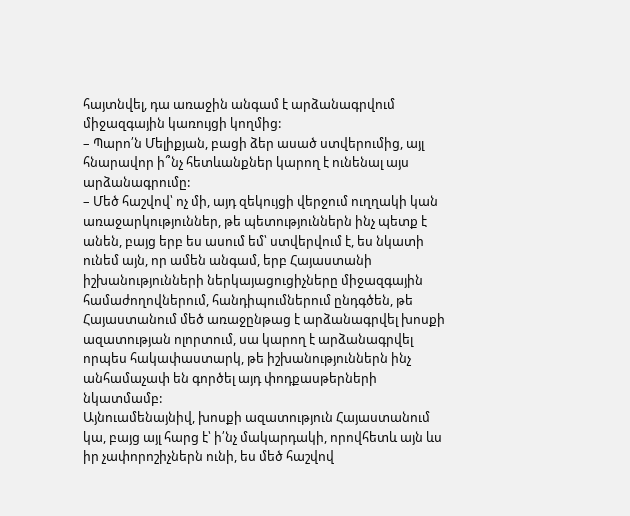հայտնվել, դա առաջին անգամ է արձանագրվում միջազգային կառույցի կողմից:
– Պարո՛ն Մելիքյան, բացի ձեր ասած ստվերումից, այլ հնարավոր ի՞նչ հետևանքներ կարող է ունենալ այս արձանագրումը:
– Մեծ հաշվով՝ ոչ մի, այդ զեկույցի վերջում ուղղակի կան առաջարկություններ, թե պետություններն ինչ պետք է անեն, բայց երբ ես ասում եմ՝ ստվերվում է, ես նկատի ունեմ այն, որ ամեն անգամ, երբ Հայաստանի իշխանությունների ներկայացուցիչները միջազգային համաժողովներում, հանդիպումներում ընդգծեն, թե Հայաստանում մեծ առաջընթաց է արձանագրվել խոսքի ազատության ոլորտում, սա կարող է արձանագրվել որպես հակափաստարկ, թե իշխանություններն ինչ անհամաչափ են գործել այդ փոդքասթերների նկատմամբ:
Այնուամենայնիվ, խոսքի ազատություն Հայաստանում կա, բայց այլ հարց է՝ ի՛նչ մակարդակի, որովհետև այն ևս իր չափորոշիչներն ունի, ես մեծ հաշվով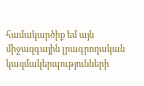համակարծիք եմ այն միջազգային լրագրողական կազմակերպությունների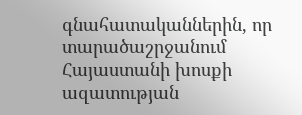գնահատականներին, որ տարածաշրջանում Հայաստանի խոսքի ազատության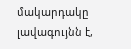մակարդակը լավագույնն է,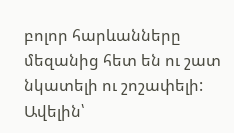բոլոր հարևանները մեզանից հետ են ու շատ նկատելի ու շոշափելի:
Ավելին՝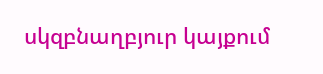սկզբնաղբյուր կայքում